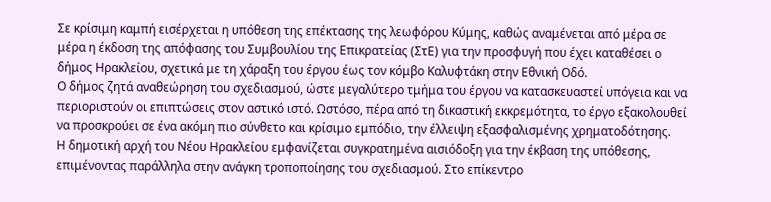Σε κρίσιμη καμπή εισέρχεται η υπόθεση της επέκτασης της λεωφόρου Κύμης, καθώς αναμένεται από μέρα σε μέρα η έκδοση της απόφασης του Συμβουλίου της Επικρατείας (ΣτΕ) για την προσφυγή που έχει καταθέσει ο δήμος Ηρακλείου, σχετικά με τη χάραξη του έργου έως τον κόμβο Καλυφτάκη στην Εθνική Οδό.
Ο δήμος ζητά αναθεώρηση του σχεδιασμού, ώστε μεγαλύτερο τμήμα του έργου να κατασκευαστεί υπόγεια και να περιοριστούν οι επιπτώσεις στον αστικό ιστό. Ωστόσο, πέρα από τη δικαστική εκκρεμότητα, το έργο εξακολουθεί να προσκρούει σε ένα ακόμη πιο σύνθετο και κρίσιμο εμπόδιο, την έλλειψη εξασφαλισμένης χρηματοδότησης.
Η δημοτική αρχή του Νέου Ηρακλείου εμφανίζεται συγκρατημένα αισιόδοξη για την έκβαση της υπόθεσης, επιμένοντας παράλληλα στην ανάγκη τροποποίησης του σχεδιασμού. Στο επίκεντρο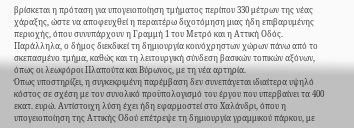βρίσκεται η πρόταση για υπογειοποίηση τμήματος περίπου 330 μέτρων της νέας χάραξης, ώστε να αποφευχθεί η περαιτέρω διχοτόμηση μιας ήδη επιβαρυμένης περιοχής, όπου συνυπάρχουν η Γραμμή 1 του Μετρό και η Αττική Οδός.
Παράλληλα, ο δήμος διεκδικεί τη δημιουργία κοινόχρηστων χώρων πάνω από το σκεπασμένο τμήμα, καθώς και τη λειτουργική σύνδεση βασικών τοπικών αξόνων, όπως οι λεωφόροι Πλαπούτα και Βύρωνος, με τη νέα αρτηρία.
Όπως υποστηρίζει, η συγκεκριμένη παρέμβαση δεν συνεπάγεται ιδιαίτερα υψηλό κόστος σε σχέση με τον συνολικό προϋπολογισμό του έργου που υπερβαίνει τα 400 εκατ. ευρώ. Αντίστοιχη λύση έχει ήδη εφαρμοστεί στο Χαλάνδρι, όπου η υπογειοποίηση της Αττικής Οδού επέτρεψε τη δημιουργία γραμμικού πάρκου, με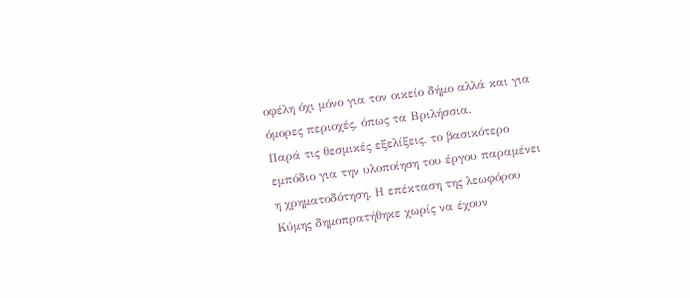οφέλη όχι μόνο για τον οικείο δήμο αλλά και για όμορες περιοχές, όπως τα Βριλήσσια.
Παρά τις θεσμικές εξελίξεις, το βασικότερο εμπόδιο για την υλοποίηση του έργου παραμένει η χρηματοδότηση. Η επέκταση της λεωφόρου Κύμης δημοπρατήθηκε χωρίς να έχουν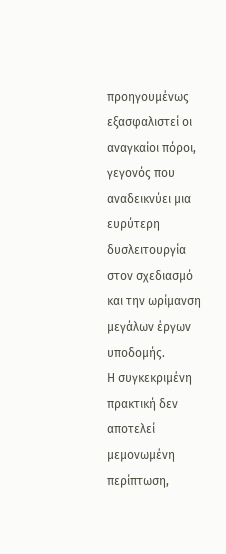προηγουμένως εξασφαλιστεί οι αναγκαίοι πόροι, γεγονός που αναδεικνύει μια ευρύτερη δυσλειτουργία στον σχεδιασμό και την ωρίμανση μεγάλων έργων υποδομής.
Η συγκεκριμένη πρακτική δεν αποτελεί μεμονωμένη περίπτωση,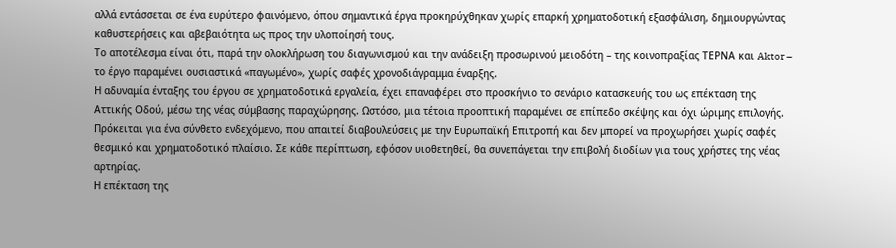αλλά εντάσσεται σε ένα ευρύτερο φαινόμενο, όπου σημαντικά έργα προκηρύχθηκαν χωρίς επαρκή χρηματοδοτική εξασφάλιση, δημιουργώντας καθυστερήσεις και αβεβαιότητα ως προς την υλοποίησή τους.
Το αποτέλεσμα είναι ότι, παρά την ολοκλήρωση του διαγωνισμού και την ανάδειξη προσωρινού μειοδότη – της κοινοπραξίας ΤΕΡΝΑ και Aktor – το έργο παραμένει ουσιαστικά «παγωμένο», χωρίς σαφές χρονοδιάγραμμα έναρξης.
Η αδυναμία ένταξης του έργου σε χρηματοδοτικά εργαλεία, έχει επαναφέρει στο προσκήνιο το σενάριο κατασκευής του ως επέκταση της Αττικής Οδού, μέσω της νέας σύμβασης παραχώρησης. Ωστόσο, μια τέτοια προοπτική παραμένει σε επίπεδο σκέψης και όχι ώριμης επιλογής. Πρόκειται για ένα σύνθετο ενδεχόμενο, που απαιτεί διαβουλεύσεις με την Ευρωπαϊκή Επιτροπή και δεν μπορεί να προχωρήσει χωρίς σαφές θεσμικό και χρηματοδοτικό πλαίσιο. Σε κάθε περίπτωση, εφόσον υιοθετηθεί, θα συνεπάγεται την επιβολή διοδίων για τους χρήστες της νέας αρτηρίας.
Η επέκταση της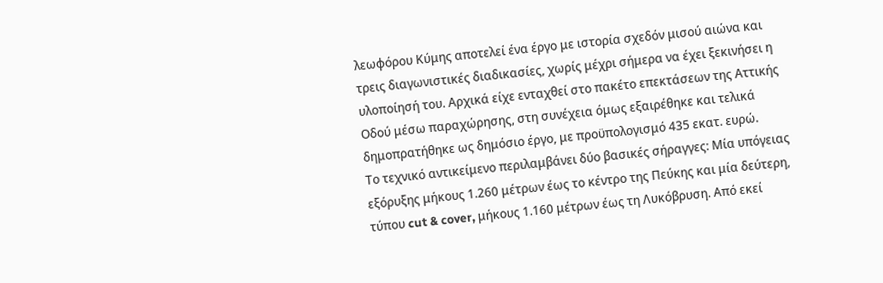λεωφόρου Κύμης αποτελεί ένα έργο με ιστορία σχεδόν μισού αιώνα και τρεις διαγωνιστικές διαδικασίες, χωρίς μέχρι σήμερα να έχει ξεκινήσει η υλοποίησή του. Αρχικά είχε ενταχθεί στο πακέτο επεκτάσεων της Αττικής Οδού μέσω παραχώρησης, στη συνέχεια όμως εξαιρέθηκε και τελικά δημοπρατήθηκε ως δημόσιο έργο, με προϋπολογισμό 435 εκατ. ευρώ.
Το τεχνικό αντικείμενο περιλαμβάνει δύο βασικές σήραγγες: Μία υπόγειας εξόρυξης μήκους 1.260 μέτρων έως το κέντρο της Πεύκης και μία δεύτερη, τύπου cut & cover, μήκους 1.160 μέτρων έως τη Λυκόβρυση. Από εκεί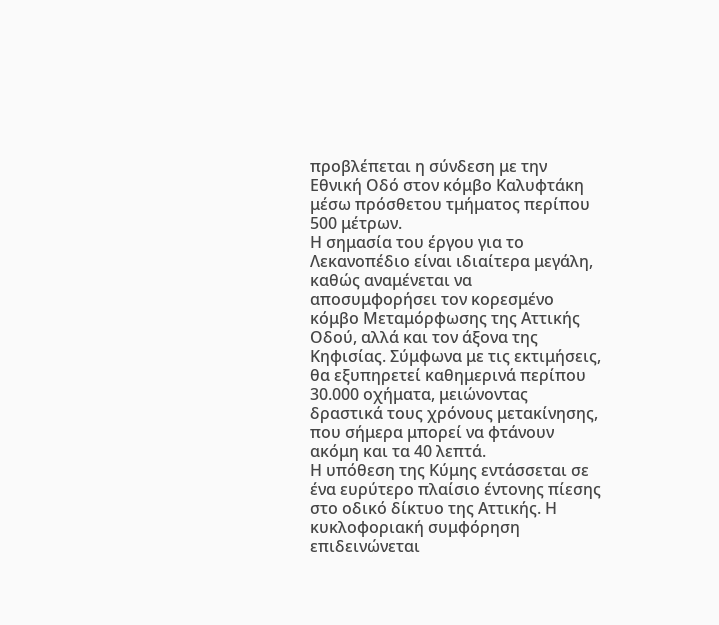προβλέπεται η σύνδεση με την Εθνική Οδό στον κόμβο Καλυφτάκη μέσω πρόσθετου τμήματος περίπου 500 μέτρων.
Η σημασία του έργου για το Λεκανοπέδιο είναι ιδιαίτερα μεγάλη, καθώς αναμένεται να αποσυμφορήσει τον κορεσμένο κόμβο Μεταμόρφωσης της Αττικής Οδού, αλλά και τον άξονα της Κηφισίας. Σύμφωνα με τις εκτιμήσεις, θα εξυπηρετεί καθημερινά περίπου 30.000 οχήματα, μειώνοντας δραστικά τους χρόνους μετακίνησης, που σήμερα μπορεί να φτάνουν ακόμη και τα 40 λεπτά.
Η υπόθεση της Κύμης εντάσσεται σε ένα ευρύτερο πλαίσιο έντονης πίεσης στο οδικό δίκτυο της Αττικής. Η κυκλοφοριακή συμφόρηση επιδεινώνεται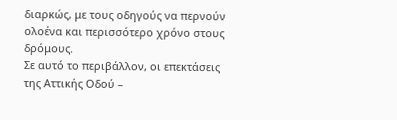διαρκώς, με τους οδηγούς να περνούν ολοένα και περισσότερο χρόνο στους δρόμους.
Σε αυτό το περιβάλλον, οι επεκτάσεις της Αττικής Οδού –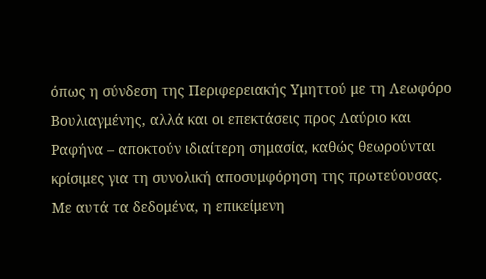όπως η σύνδεση της Περιφερειακής Υμηττού με τη Λεωφόρο Βουλιαγμένης, αλλά και οι επεκτάσεις προς Λαύριο και Ραφήνα – αποκτούν ιδιαίτερη σημασία, καθώς θεωρούνται κρίσιμες για τη συνολική αποσυμφόρηση της πρωτεύουσας.
Με αυτά τα δεδομένα, η επικείμενη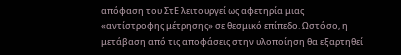απόφαση του ΣτΕ λειτουργεί ως αφετηρία μιας «αντίστροφης μέτρησης» σε θεσμικό επίπεδο. Ωστόσο, η μετάβαση από τις αποφάσεις στην υλοποίηση θα εξαρτηθεί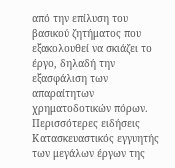από την επίλυση του βασικού ζητήματος που εξακολουθεί να σκιάζει το έργο, δηλαδή την εξασφάλιση των απαραίτητων χρηματοδοτικών πόρων.
Περισσότερες ειδήσεις
Κατασκευαστικός εγγυητής των μεγάλων έργων της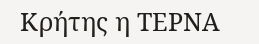Κρήτης η ΤΕΡΝΑ